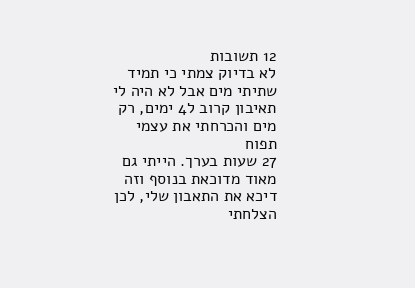12 תשובות
לא בדיוק צמתי כי תמיד שתיתי מים אבל לא היה לי תאיבון קרוב ל4 ימים, רק מים והכרחתי את עצמי תפוח
27 שעות בערך. הייתי גם מאוד מדוכאת בנוסף וזה דיכא את התאבון שלי, לכן הצלחתי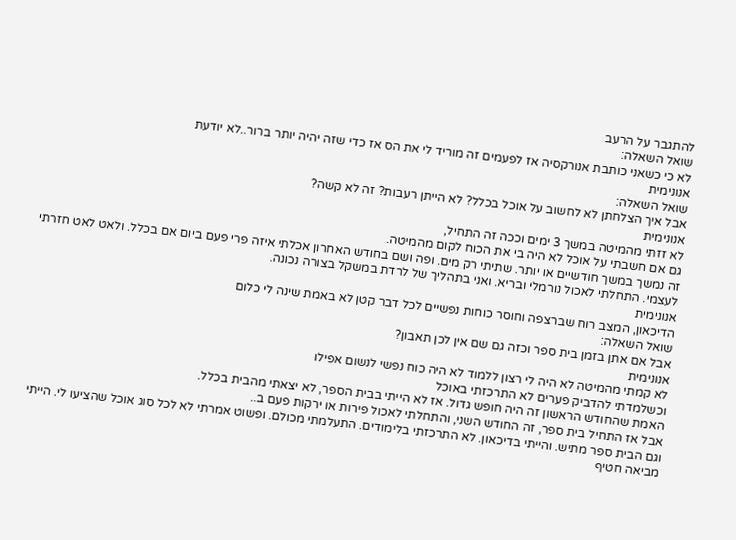להתגבר על הרעב
שואל השאלה:
לא כי כשאני כותבת אנורקסיה אז לפעמים זה מוריד לי את הס אז כדי שזה יהיה יותר ברור..לא יודעת
אנונימית
שואל השאלה:
אבל איך הצלחתן לא לחשוב על אוכל בכלל? לא הייתן רעבות? זה לא קשה?
אנונימית
לא זזתי מהמיטה במשך 3 ימים וככה זה התחיל,
גם אם חשבתי על אוכל לא היה בי את הכוח לקום מהמיטה.
זה נמשך במשך חודשיים או יותר. שתיתי רק מים. ופה ושם בחודש האחרון אכלתי איזה פרי פעם ביום אם בכלל. ולאט לאט חזרתי לעצמי. התחלתי לאכול נורמלי ובריא. ואני בתהליך של לרדת במשקל בצורה נכונה.
אנונימית
הדיכאון, המצב רוח שברצפה וחוסר כוחות נפשיים לכל דבר קטן לא באמת שינה לי כלום
שואל השאלה:
אבל אם אתן בזמן בית ספר וכזה גם שם אין לכן תאבון?
אנונימית
לא קמתי מהמיטה לא היה לי רצון ללמוד לא היה כוח נפשי לנשום אפילו
וכשלמדתי להדביק פערים לא התרכזתי באוכל
האמת שהחודש הראשון זה היה חופש גדול. אז לא הייתי בבית הספר, לא יצאתי מהבית בכלל.
אבל אז התחיל בית ספר, זה החודש השני, והתחלתי לאכול פירות או ירקות פעם ב..
וגם הבית ספר מתיש. והייתי בדיכאון. לא התרכזתי בלימודים. התעלמתי מכולם. ופשוט אמרתי לא לכל סוג אוכל שהציעו לי. הייתי מביאה חטיף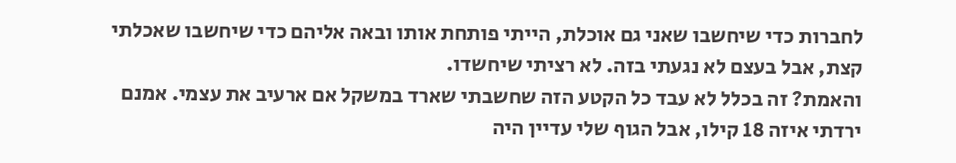לחברות כדי שיחשבו שאני גם אוכלת, הייתי פותחת אותו ובאה אליהם כדי שיחשבו שאכלתי קצת, אבל בעצם לא נגעתי בזה. לא רציתי שיחשדו.
והאמת? זה בכלל לא עבד כל הקטע הזה שחשבתי שארד במשקל אם ארעיב את עצמי. אמנם ירדתי איזה 18 קילו, אבל הגוף שלי עדיין היה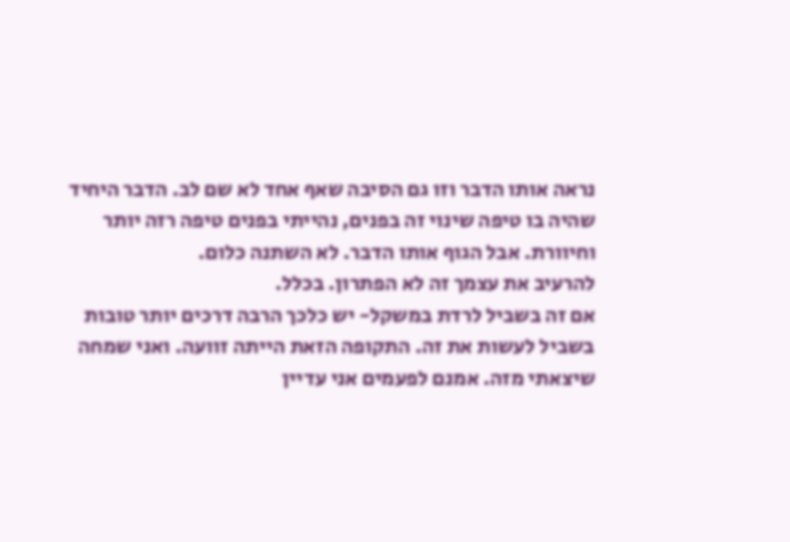נראה אותו הדבר וזו גם הסיבה שאף אחד לא שם לב. הדבר היחיד שהיה בו טיפה שינוי זה בפנים, נהייתי בפנים טיפה רזה יותר וחיוורת. אבל הגוף אותו הדבר. לא השתנה כלום.
להרעיב את עצמך זה לא הפתרון. בכלל.
אם זה בשביל לרדת במשקל- יש כלכך הרבה דרכים יותר טובות בשביל לעשות את זה. התקופה הזאת הייתה זוועה. ואני שמחה שיצאתי מזה. אמנם לפעמים אני עדיין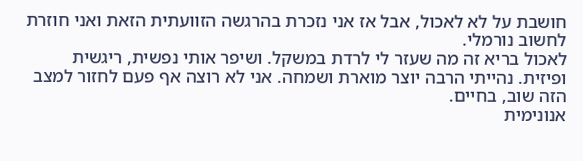חושבת על לא לאכול, אבל אז אני נזכרת בהרגשה הזוועתית הזאת ואני חוזרת לחשוב נורמלי.
לאכול בריא זה מה שעזר לי לרדת במשקל. ושיפר אותי נפשית, ריגשית ופיזית. נהייתי הרבה יוצר מוארת ושמחה. אני לא רוצה אף פעם לחזור למצב הזה שוב, בחיים.
אנונימית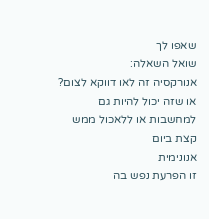שאפו לך
שואל השאלה:
אנורקסיה זה לאו דווקא לצום? או שזה יכול להיות גם למחשבות או ללאכול ממש קצת ביום
אנונימית
זו הפרעת נפש בה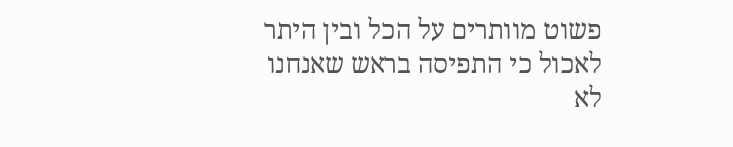פשוט מוותרים על הכל ובין היתר לאכול כי התפיסה בראש שאנחנו לא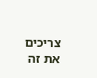צריכים את זה